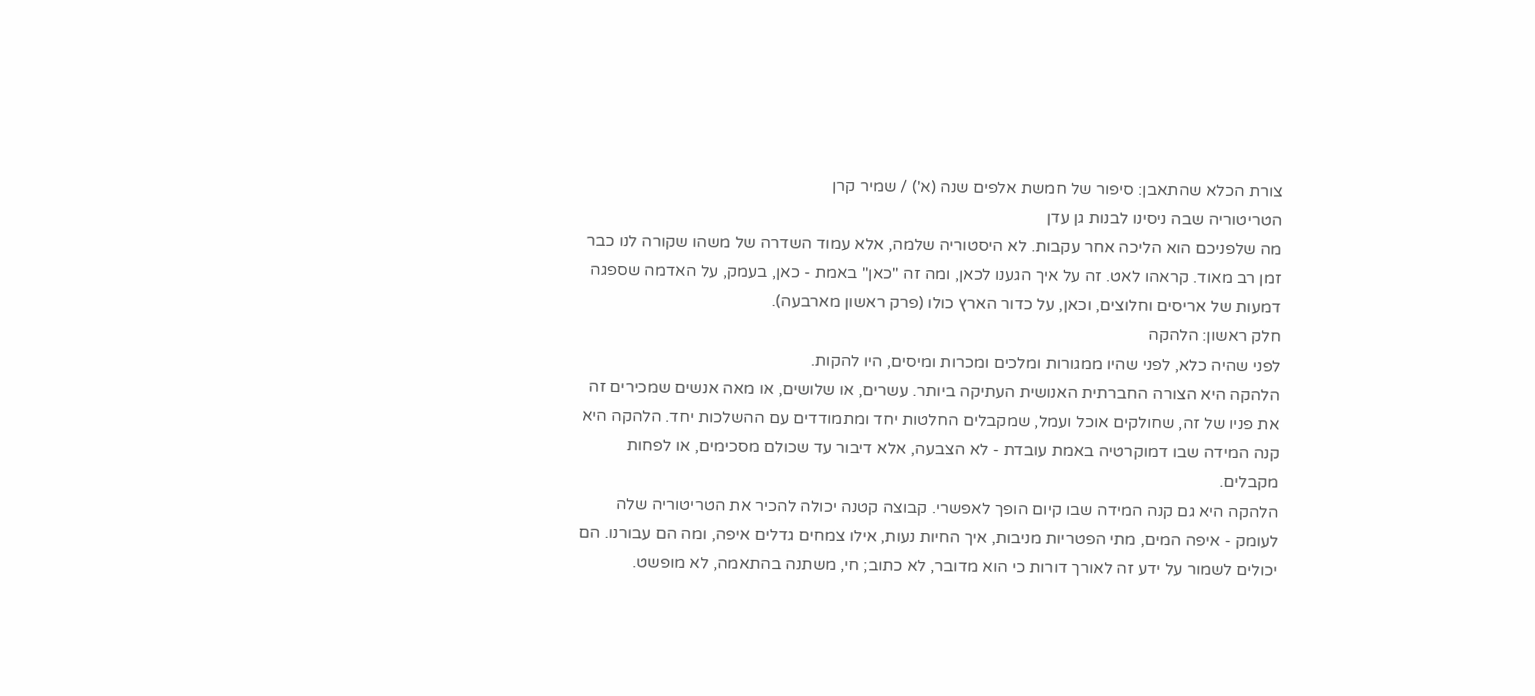צורת הכלא שהתאבן: סיפור של חמשת אלפים שנה (א') / שמיר קרן
הטריטוריה שבה ניסינו לבנות גן עדן
מה שלפניכם הוא הליכה אחר עקבות. לא היסטוריה שלמה, אלא עמוד השדרה של משהו שקורה לנו כבר זמן רב מאוד. קראהו לאט. זה על איך הגענו לכאן, ומה זה "כאן" באמת - כאן, בעמק, על האדמה שספגה דמעות של אריסים וחלוצים, וכאן, על כדור הארץ כולו (פרק ראשון מארבעה).
חלק ראשון: הלהקה
לפני שהיה כלא, לפני שהיו ממגורות ומלכים ומכרות ומיסים, היו להקות.
הלהקה היא הצורה החברתית האנושית העתיקה ביותר. עשרים, או שלושים, או מאה אנשים שמכירים זה את פניו של זה, שחולקים אוכל ועמל, שמקבלים החלטות יחד ומתמודדים עם ההשלכות יחד. הלהקה היא קנה המידה שבו דמוקרטיה באמת עובדת - לא הצבעה, אלא דיבור עד שכולם מסכימים, או לפחות מקבלים.
הלהקה היא גם קנה המידה שבו קיום הופך לאפשרי. קבוצה קטנה יכולה להכיר את הטריטוריה שלה לעומק - איפה המים, מתי הפטריות מניבות, איך החיות נעות, אילו צמחים גדלים איפה, ומה הם עבורנו. הם יכולים לשמור על ידע זה לאורך דורות כי הוא מדובר, לא כתוב; חי, משתנה בהתאמה, לא מופשט.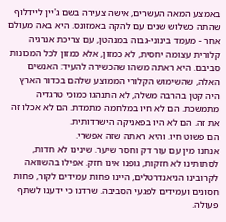באמצע המאה העשרים, אישה צעירה בשם ג'יין ליידלוף שהתה כשלוש שנים עם להקה באמזונס. היא באה מעולם אחר - מעמד בינוני-גבוה במנהטן, עם צריכת אנרגיה קלורית עצומה יחסית, לא כמזון, אלא כמזון לכל המכונות סביבם. היא ראתה משהו שהכשירה להעיד: האנשים האלה, שהשימוש הקלורי הממוצע שלהם בכדור הארץ היה קטן בהרבה משלה, לא התנהגו כמוכי טרגדיה מתמשכת. הם לא חיו במלחמה מתמדת. הם לא אכלו זה את זה. הם לא היו בפאניקה הישרדותית.
הם פשוט חיו. והיא ראתה שזה אפשרי.
אנחנו מין עם עור דק וחסר שיער. שינינו לא חדות, לסתותינו לא חזקות, גופנו אינו חזק. אפילו בהשוואה לקרובינו הניאנדרטלים, היינו פחות עמידים לקור, פחות חסונים ועמידים לפגעי הסביבה. שרדנו כי ידענו לשתף פעולה.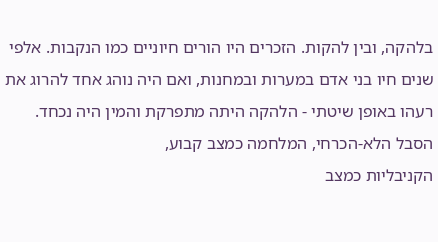בלהקה, ובין להקות. הזכרים היו הורים חיוניים כמו הנקבות. אלפי שנים חיו בני אדם במערות ובמחנות, ואם היה נוהג אחד להרוג את רעהו באופן שיטתי - הלהקה היתה מתפרקת והמין היה נכחד.
הסבל הלא-הכרחי, המלחמה כמצב קבוע,
הקניבליות כמצב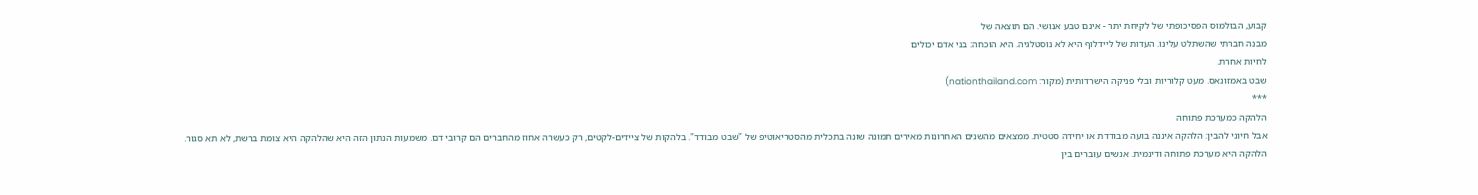קבוע, הבולמוס הפסיכופתי של לקיחת יתר - אינם טבע אנושי. הם תוצאה של
מבנה חברתי שהשתלט עלינו. העדות של ליידלוף היא לא נוסטלגיה. היא הוכחה: בני אדם יכולים
לחיות אחרת.
שבט באמזונאס. מעט קלוריות ובלי פניקה הישרדותית (מקור: nationthailand.com)
***
הלהקה כמערכת פתוחה
אבל חיוני להבין: הלהקה איננה בועה מבודדת או יחידה סטטית. ממצאים מהשנים האחרונות מאירים תמונה שונה בתכלית מהסטריאוטיפ של "שבט מבודד". בלהקות של ציידים-לקטים, רק כעשרה אחוז מהחברים הם קרובי דם. משמעות הנתון הזה היא שהלהקה היא צומת ברשת, לא תא סגור.
הלהקה היא מערכת פתוחה ודינמית. אנשים עוברים בין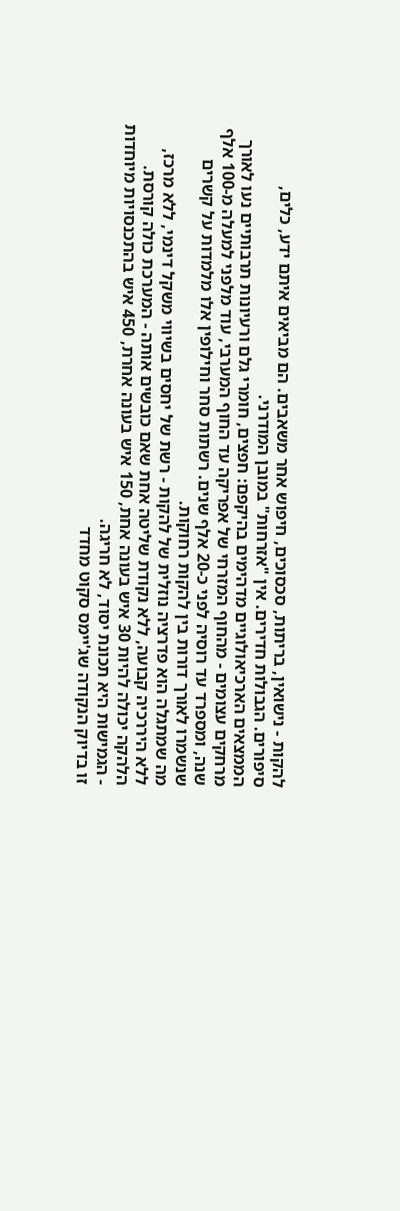להקות - נישואין, בריתות, סכסוכים, חיפוש אחר משאבים. הם מביאים איתם ידע, כלים, סיפורים. הגבולות חדירים. אין "אזרחות" במובן המודרני.
הממצאים הארכיאולוגיים מדהימים בהיקפם: חפצים, חומרי גלם ורעיונות תרבותיים נעו לאורך מרחקים עצומים - מהחוף המזרחי של אפריקה עד החוף המערבי, עוד מלפני למעלה מ-100 אלף שנה, ומספרד עד רוסיה לפני כ-20 אלף שנים. רשתות סחר וחילופין אלו מלמדות על קשרים שנשמרו לאורך דורות בין להקות רחוקות.
מה שמתגלה הוא פדרציה נוזלית של להקות - רשת של יחסים בשיווי משקל דינמי, ללא מרכז, ללא היררכיה קבועה, ללא נקודת שליטה אחת שאם כובשים אותה - המערכת כולה קורסת. הלהקה יכולה להיות 30 איש בעונה אחת, 150 איש בעונה אחרת, 450 איש בהתכנסויות מיוחדות - הגמישות היא תכונת יסוד, לא חריגה.
זו בדיוק הנקודה שג'יימס סקוט מחדד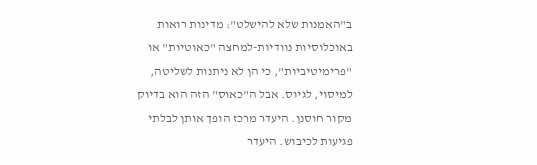ב"האמנות שלא להישלט": מדינות רואות באוכלוסיות נוודיות-למחצה "כאוטיות" או "פרימיטיביות", כי הן לא ניתנות לשליטה, למיסוי, לגיוס. אבל ה"כאוס" הזה הוא בדיוק מקור חוסנן. היעדר מרכז הופך אותן לבלתי פגיעות לכיבוש. היעדר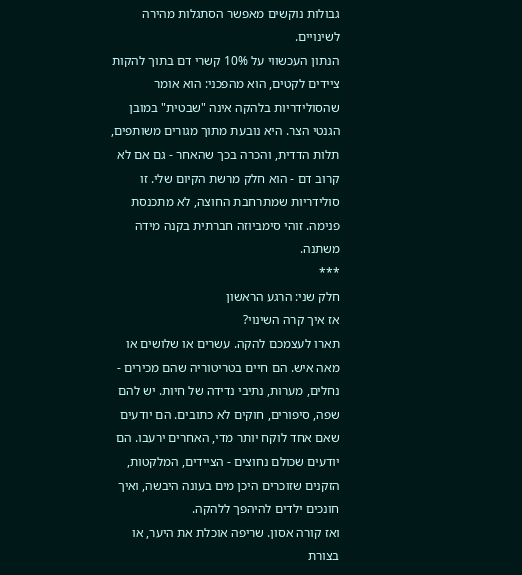גבולות נוקשים מאפשר הסתגלות מהירה לשינויים.
הנתון העכשווי על 10% קשרי דם בתוך להקות ציידים לקטים, הוא מהפכני: הוא אומר שהסולידריות בלהקה אינה "שבטית" במובן הגנטי הצר. היא נובעת מתוך מגורים משותפים, תלות הדדית, והכרה בכך שהאחר - גם אם לא קרוב דם - הוא חלק מרשת הקיום שלי. זו סולידריות שמתרחבת החוצה, לא מתכנסת פנימה. זוהי סימביוזה חברתית בקנה מידה משתנה.
***
חלק שני: הרגע הראשון
אז איך קרה השינוי?
תארו לעצמכם להקה. עשרים או שלושים או מאה איש. הם חיים בטריטוריה שהם מכירים - נחלים, מערות, נתיבי נדידה של חיות. יש להם שפה, סיפורים, חוקים לא כתובים. הם יודעים שאם אחד לוקח יותר מדי, האחרים ירעבו. הם יודעים שכולם נחוצים - הציידים, המלקטות, הזקנים שזוכרים היכן מים בעונה היבשה, ואיך חונכים ילדים להיהפך ללהקה.
ואז קורה אסון. שריפה אוכלת את היער, או בצורת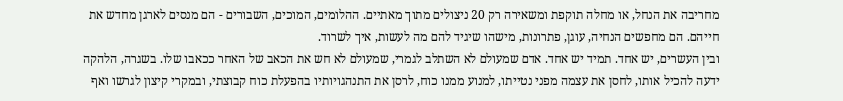מחריבה את הנחל, או מחלה תוקפת ומשאירה רק 20 ניצולים מתוך מאתיים. ההלומים, המוכים, השבורים - הם מנסים לארגן מחדש את חייהם. הם מחפשים הנחיה, עוגן, פתרונות, מישהו שיגיד להם מה לעשות, איך לשרוד.
ובין העשרים, יש אחד. תמיד יש אחד. אדם שמעולם לא השתלב לגמרי, שמעולם לא חש את הכאב של האחר ככאבו שלו. בשגרה, הלהקה ידעה להכיל אותו, לחסן את עצמה מפני נטייתו, למנוע ממנו כוח, לרסן את התנהגויותיו בהפעלת כוח קבוצתי, ובמקרי קיצון לגרשו ואף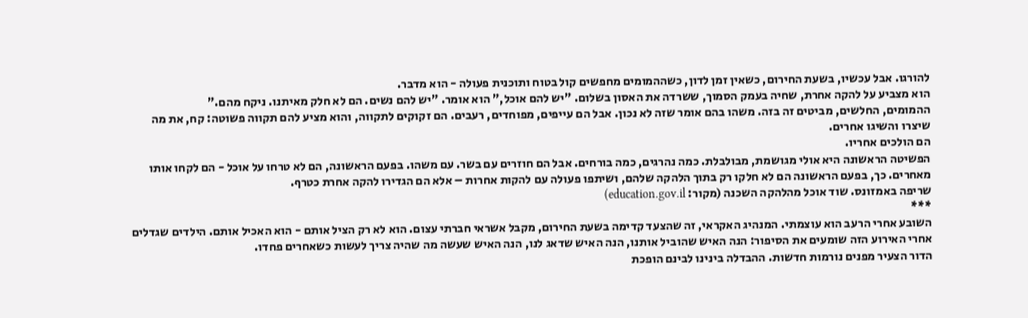להורגו. אבל עכשיו, בשעת החירום, כשאין זמן לדון, כשההמומים מחפשים קול בטוח ותוכנית פעולה - הוא מדבר.
הוא מצביע על להקה אחרת, שחיה בעמק הסמוך, ששרדה את האסון בשלום. "יש להם אוכל," הוא אומר. "יש להם נשים. הם לא חלק מאיתנו. ניקח מהם."
ההמומים, החלשים, מביטים זה בזה. משהו בהם אומר שזה לא נכון. אבל הם עייפים, מפוחדים, רעבים. הם זקוקים לתקווה, והוא מציע להם תקווה פשוטה: קח, את מה שיצרו והשיגו אחרים.
הם הולכים אחריו.
הפשיטה הראשונה היא אולי מגושמת, מבולבלת. כמה נהרגים, כמה בורחים. אבל הם חוזרים עם בשר. עם משהו. בפעם הראשונה, הם לא טרחו על אוכל - הם לקחו אותו מאחרים. כך, בפעם הראשונה הם לא חלקו רק בתוך הלהקה שלהם, ושיתפו פעולה עם להקות אחרות – אלא הם הגדירו להקה אחרת כטרף.
שריפה באמזונס. שוד אוכל מהלהקה השכנה (מקור: education.gov.il)
***
השובע אחרי הרעב הוא עוצמתי. המנהיג האקראי, זה שהצעד קדימה בשעת החירום, מקבל אשראי חברתי עצום. הוא לא רק הציל אותם - הוא האכיל אותם. הילדים שגדלים אחרי האירוע הזה שומעים את הסיפור: הנה האיש שהוביל אותנו, הנה האיש שדאג לנו, הנה האיש שעשה מה שהיה צריך לעשות כשאחרים פחדו.
הדור הצעיר מפנים נורמות חדשות. ההבדלה בינינו לבינם הופכת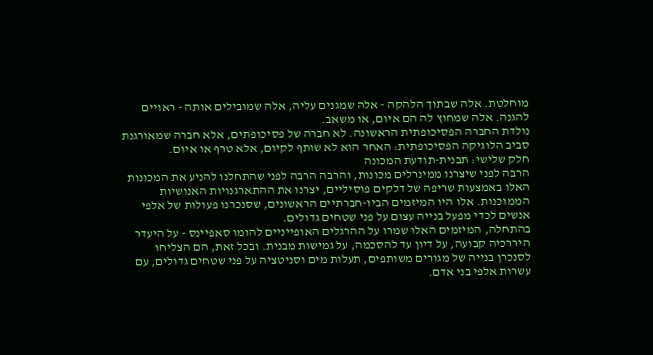מוחלטת. אלה שבתוך הלהקה - אלה שמגנים עליה, אלה שמובילים אותה - ראויים להגנה. אלה שמחוץ לה הם איום, או משאב.
נולדת החברה הפסיכופתית הראשונה. לא חברה של פסיכופתים, אלא חברה שמאורגנת סביב הלוגיקה הפסיכופתית: האחר הוא לא שותף לקיום, אלא טרף או איום.
חלק שלישי: תבנית-תודעת המכונה
הרבה לפני שיצרנו ממינרלים מכונות, והרבה הרבה לפני שהתחלנו להניע את המכונות האלו באמצעות שריפה של דלקים פוסיליים, יצרנו את ההתארגנויות האנושיות הממוכנות. אלו היו המיזמים הביו-חברתיים הראשונים, שסנכרנו פעולות של אלפי אנשים לכדי מפעל בנייה עצום על פני שטחים גדולים.
בהתחלה, המיזמים האלו שמרו על ההרגלים האופייניים להומו סאפיינס - על היעדר היררכיה קבועה, על דיון עד להסכמה, על גמישות מבנית. ובכל זאת, הם הצליחו לסנכרן בנייה של מגורים משותפים, תעלות מים וסניטציה על פני שטחים גדולים, עם עשרות אלפי בני אדם.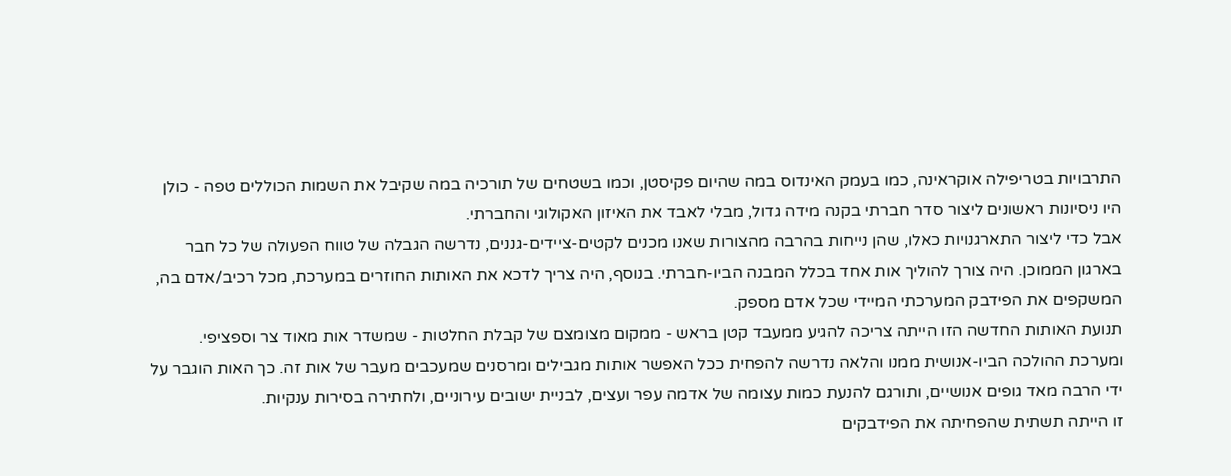התרבויות בטריפילה אוקראינה, כמו בעמק האינדוס במה שהיום פקיסטן, וכמו בשטחים של תורכיה במה שקיבל את השמות הכוללים טפה - כולן היו ניסיונות ראשונים ליצור סדר חברתי בקנה מידה גדול, מבלי לאבד את האיזון האקולוגי והחברתי.
אבל כדי ליצור התארגנויות כאלו, שהן נייחות בהרבה מהצורות שאנו מכנים לקטים-ציידים-גננים, נדרשה הגבלה של טווח הפעולה של כל חבר בארגון הממוכן. היה צורך להוליך אות אחד בכלל המבנה הביו-חברתי. בנוסף, היה צריך לדכא את האותות החוזרים במערכת, מכל רכיב/אדם בה, המשקפים את הפידבק המערכתי המיידי שכל אדם מספק.
תנועת האותות החדשה הזו הייתה צריכה להגיע ממעבד קטן בראש - ממקום מצומצם של קבלת החלטות - שמשדר אות מאוד צר וספציפי. ומערכת ההולכה הביו-אנושית ממנו והלאה נדרשה להפחית ככל האפשר אותות מגבילים ומרסנים שמעכבים מעבר של אות זה. כך האות הוגבר על ידי הרבה מאד גופים אנושיים, ותורגם להנעת כמות עצומה של אדמה עפר ועצים, לבניית ישובים עירוניים, ולחתירה בסירות ענקיות.
זו הייתה תשתית שהפחיתה את הפידבקים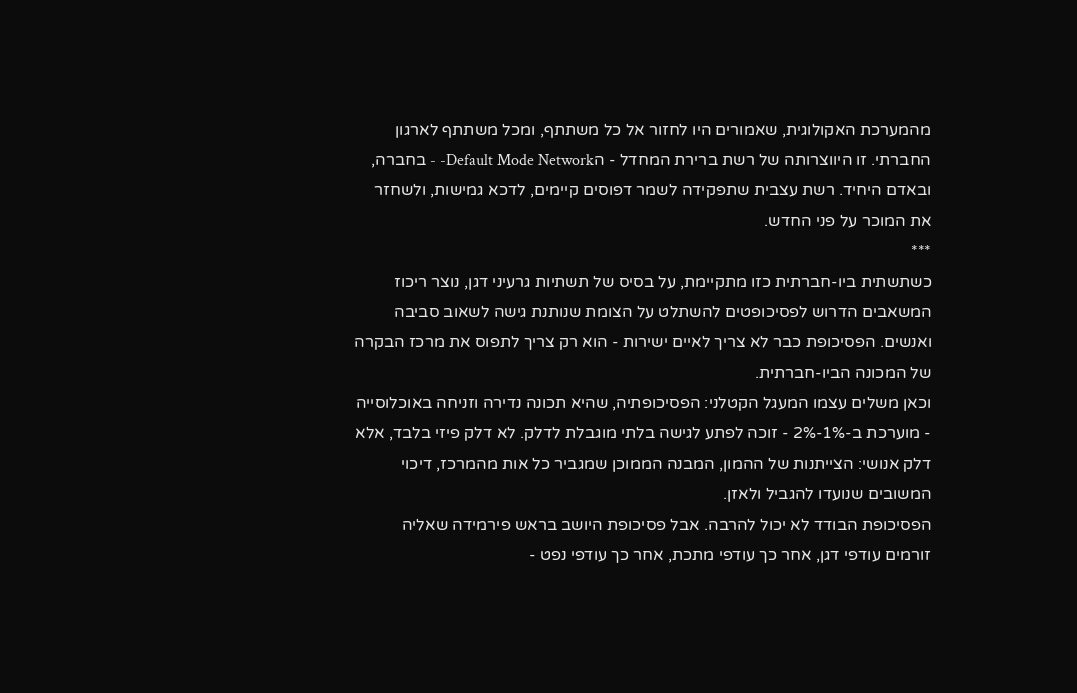מהמערכת האקולוגית, שאמורים היו לחזור אל כל משתתף, ומכל משתתף לארגון החברתי. זו היווצרותה של רשת ברירת המחדל - הDefault Mode Network- - בחברה, ובאדם היחיד. רשת עצבית שתפקידה לשמר דפוסים קיימים, לדכא גמישות, ולשחזר את המוכר על פני החדש.
***
כשתשתית ביו-חברתית כזו מתקיימת, על בסיס של תשתיות גרעיני דגן, נוצר ריכוז המשאבים הדרוש לפסיכופטים להשתלט על הצומת שנותנת גישה לשאוב סביבה ואנשים. הפסיכופת כבר לא צריך לאיים ישירות - הוא רק צריך לתפוס את מרכז הבקרה של המכונה הביו-חברתית.
וכאן משלים עצמו המעגל הקטלני: הפסיכופתיה, שהיא תכונה נדירה וזניחה באוכלוסייה - מוערכת ב-1%-2% - זוכה לפתע לגישה בלתי מוגבלת לדלק. לא דלק פיזי בלבד, אלא דלק אנושי: הצייתנות של ההמון, המבנה הממוכן שמגביר כל אות מהמרכז, דיכוי המשובים שנועדו להגביל ולאזן.
הפסיכופת הבודד לא יכול להרבה. אבל פסיכופת היושב בראש פירמידה שאליה זורמים עודפי דגן, אחר כך עודפי מתכת, אחר כך עודפי נפט -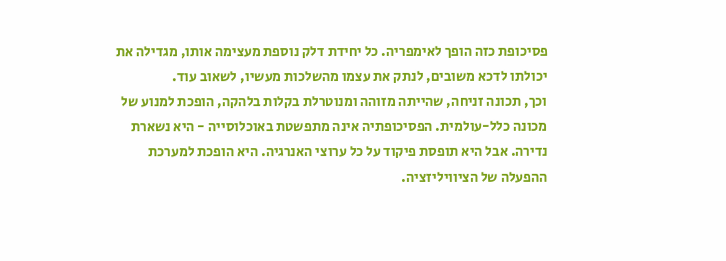פסיכופת כזה הופך לאימפריה. כל יחידת דלק נוספת מעצימה אותו, מגדילה את יכולתו לדכא משובים, לנתק את עצמו מהשלכות מעשיו, לשאוב עוד.
וכך, תכונה זניחה, שהייתה מזוהה ומנוטרלת בקלות בלהקה, הופכת למנוע של מכונה כלל-עולמית. הפסיכופתיה אינה מתפשטת באוכלוסייה - היא נשארת נדירה. אבל היא תופסת פיקוד על כל ערוצי האנרגיה. היא הופכת למערכת ההפעלה של הציוויליזציה.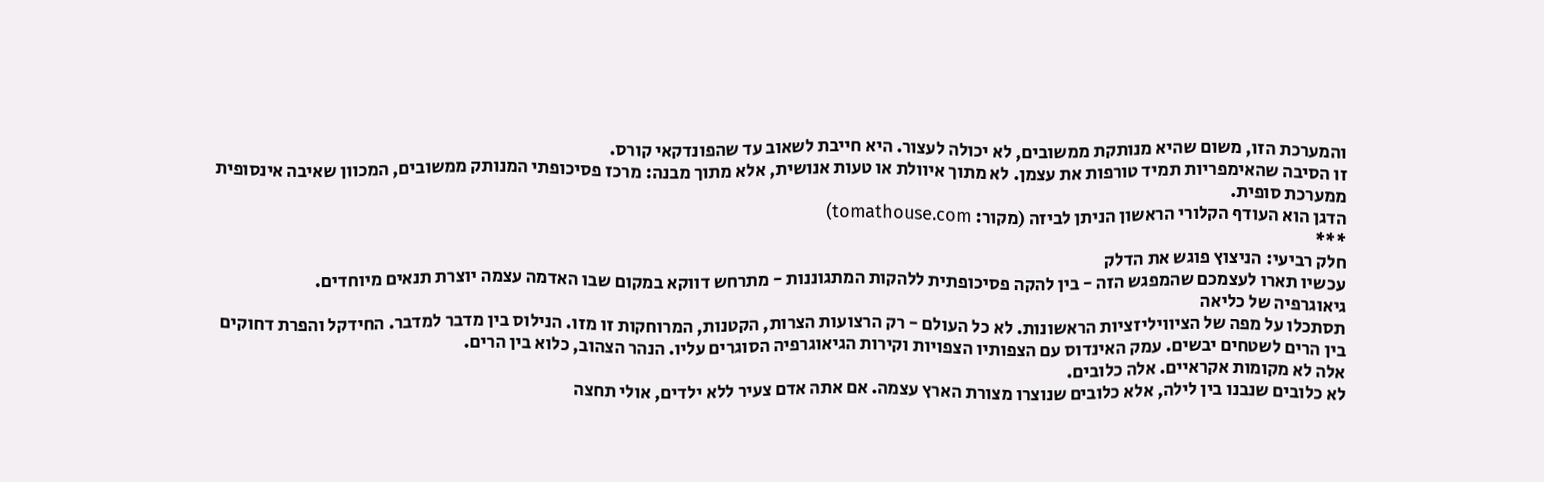והמערכת הזו, משום שהיא מנותקת ממשובים, לא יכולה לעצור. היא חייבת לשאוב עד שהפונדקאי קורס.
זו הסיבה שהאימפריות תמיד טורפות את עצמן. לא מתוך איוולת או טעות אנושית, אלא מתוך מבנה: מרכז פסיכופתי המנותק ממשובים, המכוון שאיבה אינסופית ממערכת סופית.
הדגן הוא העודף הקלורי הראשון הניתן לביזה (מקור: tomathouse.com)
***
חלק רביעי: הניצוץ פוגש את הדלק
עכשיו תארו לעצמכם שהמפגש הזה - בין להקה פסיכופתית ללהקות המתגוננות - מתרחש דווקא במקום שבו האדמה עצמה יוצרת תנאים מיוחדים.
גיאוגרפיה של כליאה
תסתכלו על מפה של הציוויליזציות הראשונות. לא כל העולם - רק הרצועות הצרות, הקטנות, המרוחקות זו מזו. הנילוס בין מדבר למדבר. החידקל והפרת דחוקים בין הרים לשטחים יבשים. עמק האינדוס עם הצפותיו הצפויות וקירות הגיאוגרפיה הסוגרים עליו. הנהר הצהוב, כלוא בין הרים.
אלה לא מקומות אקראיים. אלה כלובים.
לא כלובים שנבנו בין לילה, אלא כלובים שנוצרו מצורת הארץ עצמה. אם אתה אדם צעיר ללא ילדים, אולי תחצה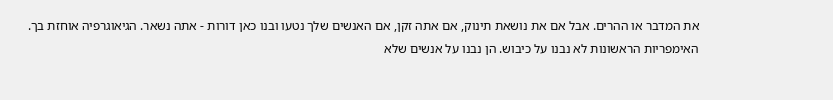את המדבר או ההרים. אבל אם את נושאת תינוק, אם אתה זקן, אם האנשים שלך נטעו ובנו כאן דורות - אתה נשאר. הגיאוגרפיה אוחזת בך.
האימפריות הראשונות לא נבנו על כיבוש. הן נבנו על אנשים שלא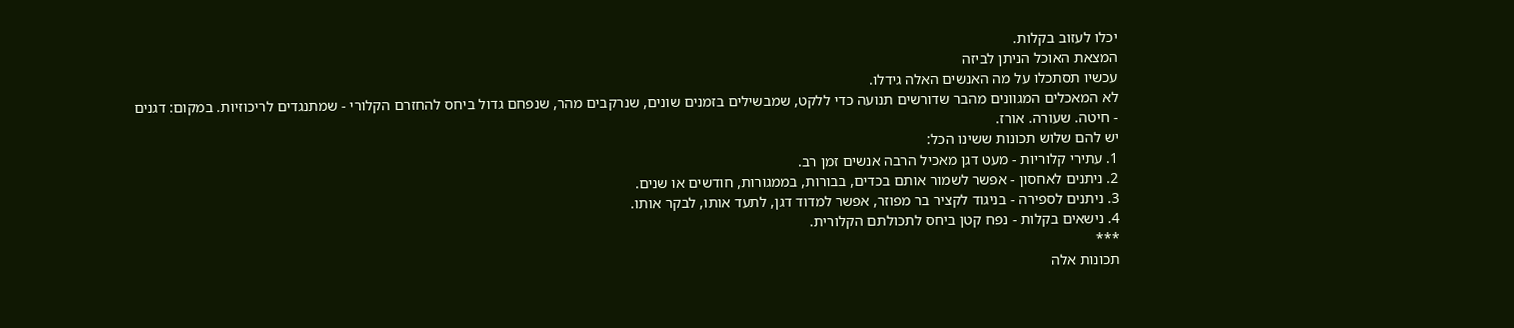יכלו לעזוב בקלות.
המצאת האוכל הניתן לביזה
עכשיו תסתכלו על מה האנשים האלה גידלו.
לא המאכלים המגוונים מהבר שדורשים תנועה כדי ללקט, שמבשילים בזמנים שונים, שנרקבים מהר, שנפחם גדול ביחס להחזרם הקלורי - שמתנגדים לריכוזיות. במקום: דגנים - חיטה. שעורה. אורז.
יש להם שלוש תכונות ששינו הכל:
1. עתירי קלוריות - מעט דגן מאכיל הרבה אנשים זמן רב.
2. ניתנים לאחסון - אפשר לשמור אותם בכדים, בבורות, בממגורות, חודשים או שנים.
3. ניתנים לספירה - בניגוד לקציר בר מפוזר, אפשר למדוד דגן, לתעד אותו, לבקר אותו.
4. נישאים בקלות - נפח קטן ביחס לתכולתם הקלורית.
***
תכונות אלה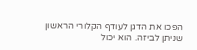הפכו את הדגן לעודף הקלורי הראשון שניתן לביזה. הוא יכול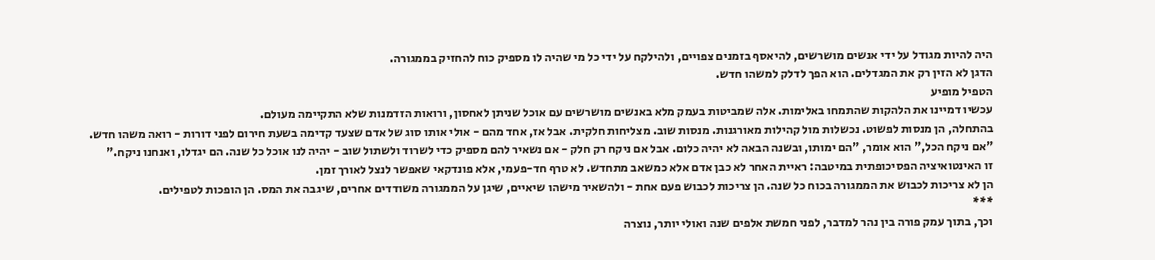היה להיות מגודל על ידי אנשים מושרשים, להיאסף בזמנים צפויים, ולהילקח על ידי כל מי שהיה לו מספיק כוח להחזיק בממגורה.
הדגן לא הזין רק את המגדלים. הוא הפך לדלק למשהו חדש.
הטפיל מופיע
עכשיו דמיינו את הלהקות שהתמחו באלימות. אלה שמביטות בעמק מלא באנשים מושרשים עם אוכל שניתן לאחסון, ורואות הזדמנות שלא התקיימה מעולם.
בהתחלה, הן מנסות לפשוט. נכשלות מול קהילות מאורגנות. מנסות שוב. מצליחות חלקית. אבל אז, אחד מהם - אולי אותו סוג של אדם שצעד קדימה בשעת חירום לפני דורות - רואה משהו חדש.
"אם ניקח הכל," הוא אומר, "הם ימותו, ובשנה הבאה לא יהיה כלום. אבל אם ניקח רק חלק - אם נשאיר להם מספיק כדי לשרוד ולשתול שוב - יהיה לנו אוכל כל שנה. הם יגדלו, ואנחנו ניקח."
זו האינטואיציה הפסיכופתית במיטבה: ראיית האחר לא כבן אדם אלא כמשאב מתחדש. לא טרף חד-פעמי, אלא פונדקאי שאפשר לנצל לאורך זמן.
הן לא צריכות לכבוש את הממגורה בכוח כל שנה. הן צריכות לכבוש פעם אחת - ולהשאיר מישהו שיאיים, שיגן על הממגורה משודדים אחרים, שיגבה את המס. הן הופכות לטפילים.
***
וכך, בתוך עמק פורה בין נהר למדבר, לפני חמשת אלפים שנה ואולי יותר, נוצרה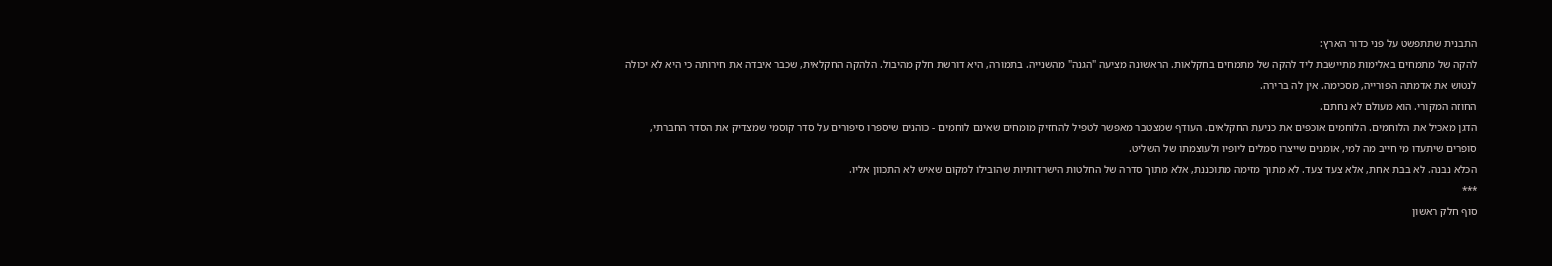התבנית שתתפשט על פני כדור הארץ:
להקה של מתמחים באלימות מתיישבת ליד להקה של מתמחים בחקלאות. הראשונה מציעה "הגנה" מהשנייה. בתמורה, היא דורשת חלק מהיבול. הלהקה החקלאית, שכבר איבדה את חירותה כי היא לא יכולה לנטוש את אדמתה הפורייה, מסכימה. אין לה ברירה.
החוזה המקורי. הוא מעולם לא נחתם.
הדגן מאכיל את הלוחמים. הלוחמים אוכפים את כניעת החקלאים. העודף שמצטבר מאפשר לטפיל להחזיק מומחים שאינם לוחמים - כוהנים שיספרו סיפורים על סדר קוסמי שמצדיק את הסדר החברתי, סופרים שיתעדו מי חייב מה למי, אומנים שייצרו סמלים ליופיו ולעוצמתו של השליט.
הכלא נבנה. לא בבת אחת, אלא צעד צעד. לא מתוך מזימה מתוכננת, אלא מתוך סדרה של החלטות הישרדותיות שהובילו למקום שאיש לא התכוון אליו.
***
סוף חלק ראשון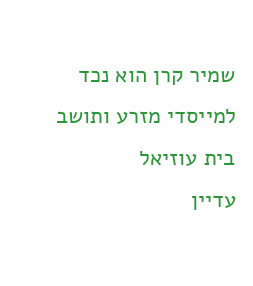שמיר קרן הוא נכד למייסדי מזרע ותושב בית עוזיאל
עדיין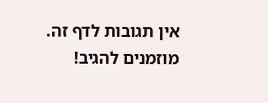אין תגובות לדף זה.
מוזמנים להגיב!